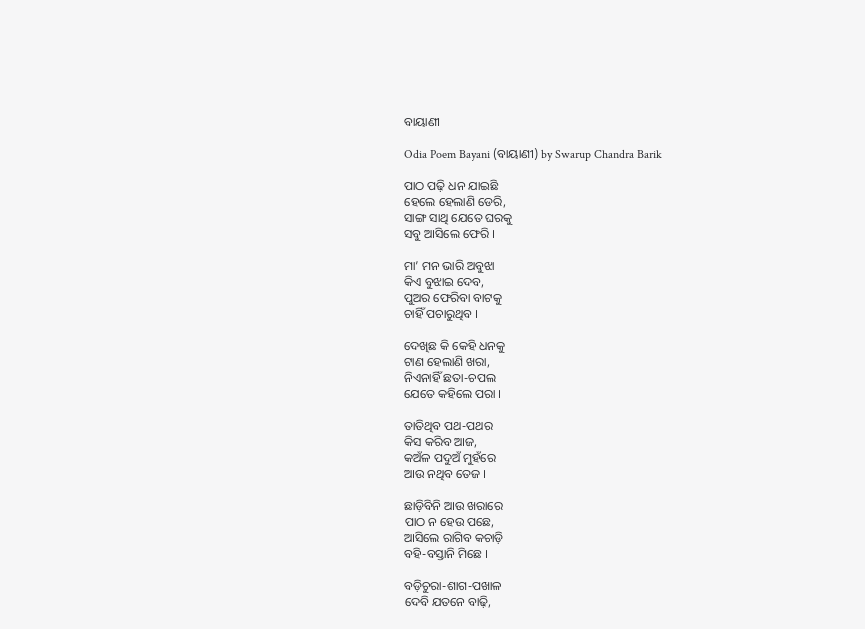ବାୟାଣୀ

Odia Poem Bayani (ବାୟାଣୀ) by Swarup Chandra Barik

ପାଠ ପଢ଼ି ଧନ ଯାଇଛି
ହେଲେ ହେଲାଣି ଡେରି,
ସାଙ୍ଗ ସାଥି ଯେତେ ଘରକୁ
ସବୁ ଆସିଲେ ଫେରି ।

ମା’ ମନ ଭାରି ଅବୁଝା
କିଏ ବୁଝାଇ ଦେବ,
ପୁଅର ଫେରିବା ବାଟକୁ
ଚାହିଁ ପଚାରୁଥିବ ।

ଦେଖିଛ କି କେହି ଧନକୁ
ଟାଣ ହେଲାଣି ଖରା,
ନିଏନାହିଁ ଛତା-ଚପଲ
ଯେତେ କହିଲେ ପରା ।

ତାତିଥିବ ପଥ-ପଥର
କିସ କରିବ ଆଜ,
କଅଁଳ ପଦୁଅଁ ମୁହଁରେ
ଆଉ ନଥିବ ତେଜ ।

ଛାଡ଼ିବିନି ଆଉ ଖରାରେ
ପାଠ ନ ହେଉ ପଛେ,
ଆସିଲେ ରାଗିବ କଚାଡ଼ି
ବହି-ବସ୍ତାନି ମିଛେ ।

ବଡ଼ିଚୁରା-ଶାଗ-ପଖାଳ
ଦେବି ଯତନେ ବାଢ଼ି,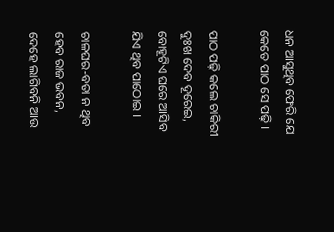ଧନ ଆସୁଥିବ ଫେରି ଯେ
କେତେ ପାଠ ସେ ପଢ଼ି ।

ପାଠ ପଢ଼ି କଲେ ଚାକିରୀ
ଦୁଃଖ ଦେବ ଦୂରେଇ,
ବୋହୂଟିଏ ଘରେ ଆସିବ
ଯିଏ ଥିବ ପାଠୋଇ ।

ଚାଳଘର-ବତା ନ ଥିବ
ହେବ ରାଜ ଭବନ,
ଦେହେ ଲାଗିବନି ଆଉ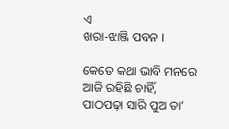ଏ
ଖରା-ଝାଞ୍ଜି ପବନ ।

କେତେ କଥା ଭାବି ମନରେ
ଆଜି ରହିଛି ଚାହିଁ,
ପାଠପଢ଼ା ସାରି ପୁଅ ତା’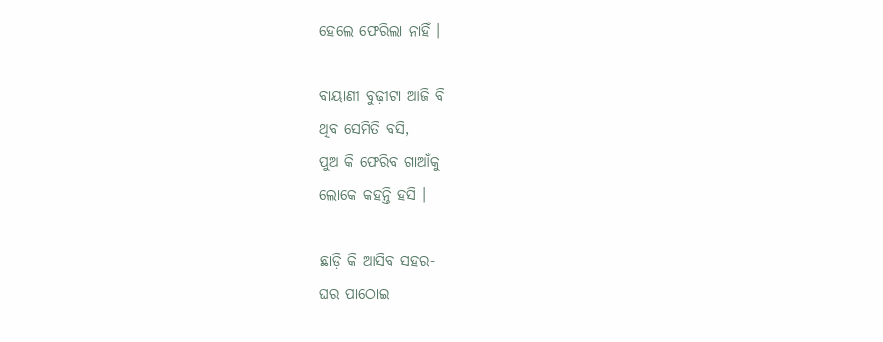ହେଲେ ଫେରିଲା ନାହିଁ ।

ବାୟାଣୀ ବୁଢ଼ୀଟା ଆଜି ବି
ଥିବ ସେମିତି ବସି,
ପୁଅ କି ଫେରିବ ଗାଆଁକୁ
ଲୋକେ କହନ୍ତି ହସି ।

ଛାଡ଼ି କି ଆସିବ ସହର-
ଘର ପାଠୋଇ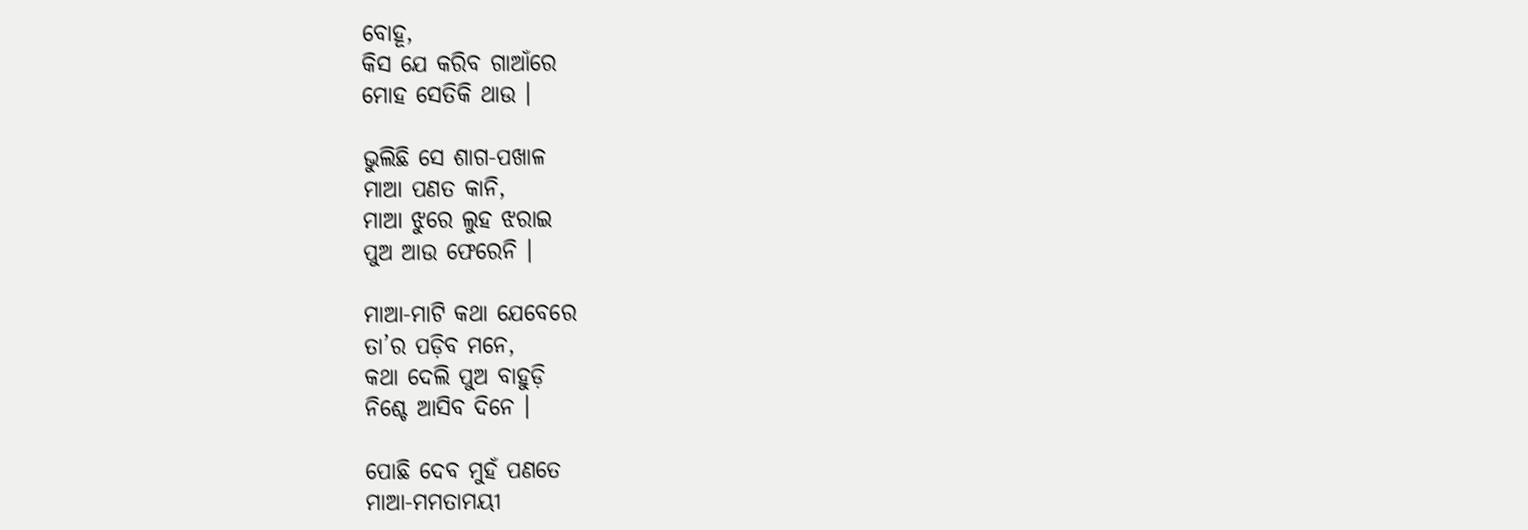ବୋହୂ,
କିସ ଯେ କରିବ ଗାଆଁରେ
ମୋହ ସେତିକି ଥାଉ ।

ଭୁଲିଛି ସେ ଶାଗ-ପଖାଳ
ମାଆ ପଣତ କାନି,
ମାଆ ଝୁରେ ଲୁହ ଝରାଇ
ପୁଅ ଆଉ ଫେରେନି ।

ମାଆ-ମାଟି କଥା ଯେବେରେ
ତା’ର ପଡ଼ିବ ମନେ,
କଥା ଦେଲି ପୁଅ ବାହୁଡ଼ି
ନିଶ୍ଚେ ଆସିବ ଦିନେ ।

ପୋଛି ଦେବ ମୁହଁ ପଣତେ
ମାଆ-ମମତାମୟୀ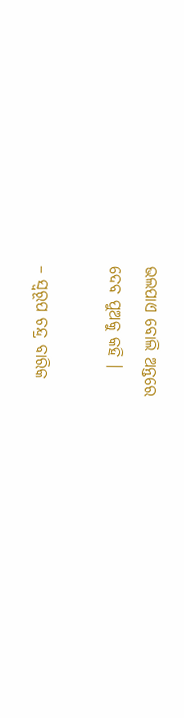ଭଲପାଏ ବୋଲି ଅନ୍ତରେ
ଦେବ ପୁଅକୁ କହି ।

– ସ୍ୱରୂପ ଚନ୍ଦ୍ର ବାରିକ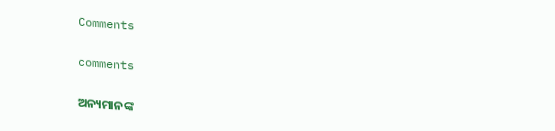Comments

comments

ଅନ୍ୟମାନଙ୍କ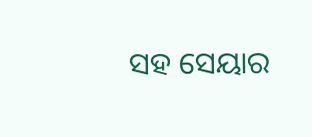ସହ ସେୟାର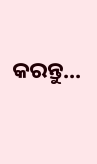କରନ୍ତୁ...